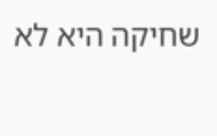שחיקה היא לא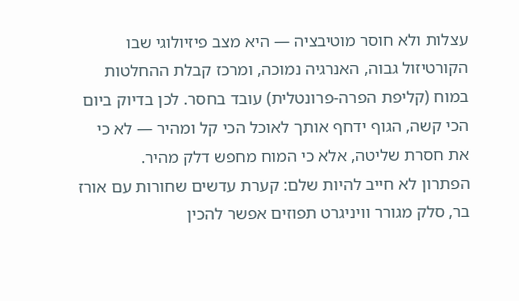עצלות ולא חוסר מוטיבציה — היא מצב פיזיולוגי שבו הקורטיזול גבוה, האנרגיה נמוכה, ומרכז קבלת ההחלטות במוח (קליפת הפרה-פרונטלית) עובד בחסר. לכן בדיוק ביום הכי קשה, הגוף ידחף אותך לאוכל הכי קל ומהיר — לא כי את חסרת שליטה, אלא כי המוח מחפש דלק מהיר.
הפתרון לא חייב להיות שלם: קערת עדשים שחורות עם אורז בר, סלק מגורר וויניגרט תפוזים אפשר להכין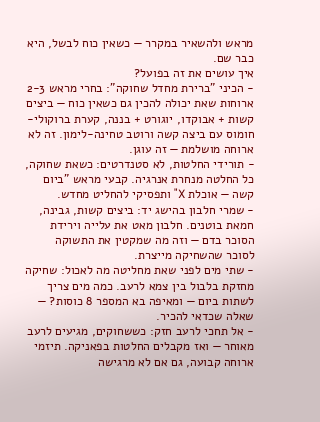מראש ולהשאיר במקרר — כשאין כוח לבשל, היא כבר שם.
איך עושים את זה בפועל?
- הכיני "ברירת מחדל שחוקה": בחרי מראש 2-3 ארוחות שאת יכולה להכין גם כשאין כוח — ביצים קשות + אבוקדו, יוגורט + בננה, קערת ברוקולי-חומוס עם ביצה קשה ורוטב טחינה-לימון. זה לא ארוחה מושלמת — זה עוגן.
- תורידי החלטות, לא סטנדרטים: כשאת שחוקה, כל החלטה מנחרת אנרגיה. קבעי מראש "ביום קשה — אוכלת X" ותפסיקי להחליט מחדש.
- שמרי חלבון בהישג יד: ביצים קשות, גבינה, חמאת בוטנים. חלבון מאט את עלייה וירידת הסוכר בדם — וזה מה שמקטין את התשוקה לסוכר שהשחיקה מייצרת.
- שתי מים לפני שאת מחליטה מה לאכול: שחיקה מחזקת בלבול בין צמא לרעב. כמה מים צריך לשתות ביום — ומאיפה בא המספר 8 כוסות? — שאלה שכדאי להכיר.
- אל תחכי לרעב חזק: כששחוקים, מגיעים לרעב מאוחר — ואז מקבלים החלטות בפאניקה. תיזמי ארוחה קבועה, גם אם לא מרגישה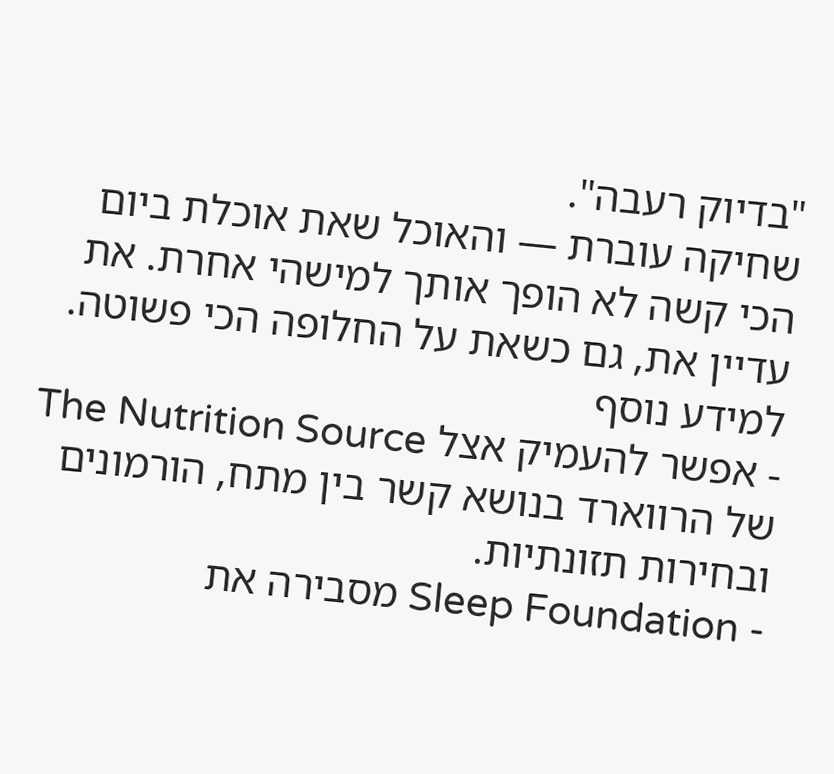"בדיוק רעבה".
שחיקה עוברת — והאוכל שאת אוכלת ביום הכי קשה לא הופך אותך למישהי אחרת. את עדיין את, גם כשאת על החלופה הכי פשוטה.
למידע נוסף
- אפשר להעמיק אצל The Nutrition Source של הרווארד בנושא קשר בין מתח, הורמונים ובחירות תזונתיות.
- Sleep Foundation מסבירה את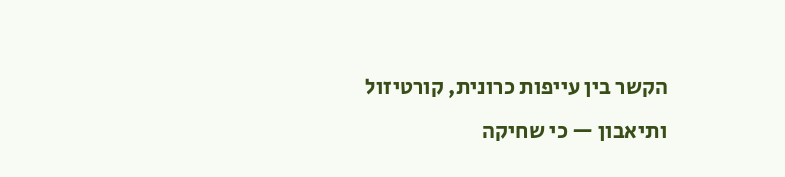הקשר בין עייפות כרונית, קורטיזול ותיאבון — כי שחיקה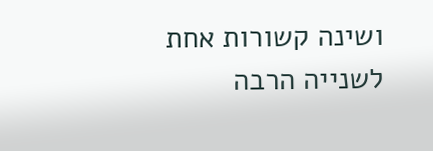ושינה קשורות אחת לשנייה הרבה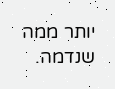יותר ממה שנדמה.